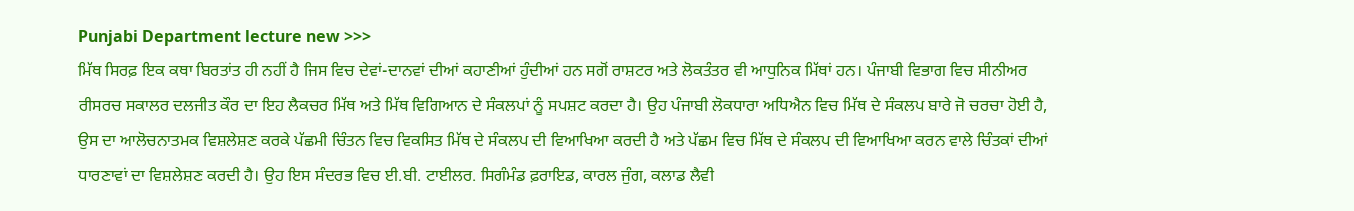Punjabi Department lecture new >>>
ਮਿੱਥ ਸਿਰਫ਼ ਇਕ ਕਥਾ ਬਿਰਤਾਂਤ ਹੀ ਨਹੀਂ ਹੈ ਜਿਸ ਵਿਚ ਦੇਵਾਂ-ਦਾਨਵਾਂ ਦੀਆਂ ਕਹਾਣੀਆਂ ਹੁੰਦੀਆਂ ਹਨ ਸਗੋਂ ਰਾਸ਼ਟਰ ਅਤੇ ਲੋਕਤੰਤਰ ਵੀ ਆਧੁਨਿਕ ਮਿੱਥਾਂ ਹਨ। ਪੰਜਾਬੀ ਵਿਭਾਗ ਵਿਚ ਸੀਨੀਅਰ ਰੀਸਰਚ ਸਕਾਲਰ ਦਲਜੀਤ ਕੌਰ ਦਾ ਇਹ ਲੈਕਚਰ ਮਿੱਥ ਅਤੇ ਮਿੱਥ ਵਿਗਿਆਨ ਦੇ ਸੰਕਲਪਾਂ ਨੂੰ ਸਪਸ਼ਟ ਕਰਦਾ ਹੈ। ਉਹ ਪੰਜਾਬੀ ਲੋਕਧਾਰਾ ਅਧਿਐਨ ਵਿਚ ਮਿੱਥ ਦੇ ਸੰਕਲਪ ਬਾਰੇ ਜੋ ਚਰਚਾ ਹੋਈ ਹੈ, ਉਸ ਦਾ ਆਲੋਚਨਾਤਮਕ ਵਿਸ਼ਲੇਸ਼ਣ ਕਰਕੇ ਪੱਛਮੀ ਚਿੰਤਨ ਵਿਚ ਵਿਕਸਿਤ ਮਿੱਥ ਦੇ ਸੰਕਲਪ ਦੀ ਵਿਆਖਿਆ ਕਰਦੀ ਹੈ ਅਤੇ ਪੱਛਮ ਵਿਚ ਮਿੱਥ ਦੇ ਸੰਕਲਪ ਦੀ ਵਿਆਖਿਆ ਕਰਨ ਵਾਲੇ ਚਿੰਤਕਾਂ ਦੀਆਂ ਧਾਰਣਾਵਾਂ ਦਾ ਵਿਸ਼ਲੇਸ਼ਣ ਕਰਦੀ ਹੈ। ਉਹ ਇਸ ਸੰਦਰਭ ਵਿਚ ਈ.ਬੀ. ਟਾਈਲਰ. ਸਿਗੰਮੰਡ ਫ਼ਰਾਇਡ, ਕਾਰਲ ਜੁੰਗ, ਕਲਾਡ ਲੈਵੀ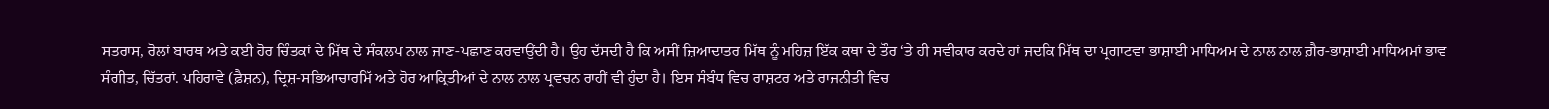ਸਤਰਾਸ, ਰੋਲਾਂ ਬਾਰਥ ਅਤੇ ਕਈ ਹੋਰ ਚਿੰਤਕਾਂ ਦੇ ਮਿੱਥ ਦੇ ਸੰਕਲਪ ਨਾਲ ਜਾਣ-ਪਛਾਣ ਕਰਵਾਉਂਦੀ ਹੈ। ਉਹ ਦੱਸਦੀ ਹੈ ਕਿ ਅਸੀਂ ਜ਼ਿਆਦਾਤਰ ਮਿੱਥ ਨੂੰ ਮਹਿਜ਼ ਇੱਕ ਕਥਾ ਦੇ ਤੌਰ ‘ਤੇ ਹੀ ਸਵੀਕਾਰ ਕਰਦੇ ਹਾਂ ਜਦਕਿ ਮਿੱਥ ਦਾ ਪ੍ਰਗਾਟਵਾ ਭਾਸ਼ਾਈ ਮਾਧਿਅਮ ਦੇ ਨਾਲ ਨਾਲ ਗ਼ੈਰ-ਭਾਸ਼ਾਈ ਮਾਧਿਅਮਾਂ ਭਾਵ ਸੰਗੀਤ, ਚਿੱਤਰਾਂ. ਪਹਿਰਾਵੇ (ਫ਼ੈਸ਼ਨ), ਦ੍ਰਿਸ਼-ਸਭਿਆਚਾਰਮਿੱ ਅਤੇ ਹੋਰ ਆਕ੍ਰਿਤੀਆਂ ਦੇ ਨਾਲ ਨਾਲ ਪ੍ਰਵਚਨ ਰਾਹੀਂ ਵੀ ਹੁੰਦਾ ਹੈ। ਇਸ ਸੰਬੰਧ ਵਿਚ ਰਾਸ਼ਟਰ ਅਤੇ ਰਾਜਨੀਤੀ ਵਿਚ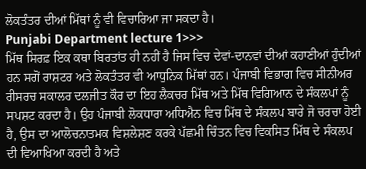ਲੋਕਤੰਤਰ ਦੀਆਂ ਮਿੱਥਾਂ ਨੂੰ ਵੀ ਵਿਚਾਰਿਆ ਜਾ ਸਕਦਾ ਹੈ।
Punjabi Department lecture 1>>>
ਮਿੱਥ ਸਿਰਫ਼ ਇਕ ਕਥਾ ਬਿਰਤਾਂਤ ਹੀ ਨਹੀਂ ਹੈ ਜਿਸ ਵਿਚ ਦੇਵਾਂ-ਦਾਨਵਾਂ ਦੀਆਂ ਕਹਾਣੀਆਂ ਹੁੰਦੀਆਂ ਹਨ ਸਗੋਂ ਰਾਸ਼ਟਰ ਅਤੇ ਲੋਕਤੰਤਰ ਵੀ ਆਧੁਨਿਕ ਮਿੱਥਾਂ ਹਨ। ਪੰਜਾਬੀ ਵਿਭਾਗ ਵਿਚ ਸੀਨੀਅਰ ਰੀਸਰਚ ਸਕਾਲਰ ਦਲਜੀਤ ਕੌਰ ਦਾ ਇਹ ਲੈਕਚਰ ਮਿੱਥ ਅਤੇ ਮਿੱਥ ਵਿਗਿਆਨ ਦੇ ਸੰਕਲਪਾਂ ਨੂੰ ਸਪਸ਼ਟ ਕਰਦਾ ਹੈ। ਉਹ ਪੰਜਾਬੀ ਲੋਕਧਾਰਾ ਅਧਿਐਨ ਵਿਚ ਮਿੱਥ ਦੇ ਸੰਕਲਪ ਬਾਰੇ ਜੋ ਚਰਚਾ ਹੋਈ ਹੈ, ਉਸ ਦਾ ਆਲੋਚਨਾਤਮਕ ਵਿਸ਼ਲੇਸ਼ਣ ਕਰਕੇ ਪੱਛਮੀ ਚਿੰਤਨ ਵਿਚ ਵਿਕਸਿਤ ਮਿੱਥ ਦੇ ਸੰਕਲਪ ਦੀ ਵਿਆਖਿਆ ਕਰਦੀ ਹੈ ਅਤੇ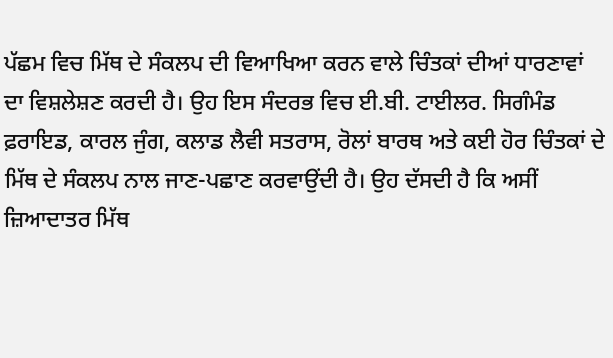ਪੱਛਮ ਵਿਚ ਮਿੱਥ ਦੇ ਸੰਕਲਪ ਦੀ ਵਿਆਖਿਆ ਕਰਨ ਵਾਲੇ ਚਿੰਤਕਾਂ ਦੀਆਂ ਧਾਰਣਾਵਾਂ ਦਾ ਵਿਸ਼ਲੇਸ਼ਣ ਕਰਦੀ ਹੈ। ਉਹ ਇਸ ਸੰਦਰਭ ਵਿਚ ਈ.ਬੀ. ਟਾਈਲਰ. ਸਿਗੰਮੰਡ ਫ਼ਰਾਇਡ, ਕਾਰਲ ਜੁੰਗ, ਕਲਾਡ ਲੈਵੀ ਸਤਰਾਸ, ਰੋਲਾਂ ਬਾਰਥ ਅਤੇ ਕਈ ਹੋਰ ਚਿੰਤਕਾਂ ਦੇ ਮਿੱਥ ਦੇ ਸੰਕਲਪ ਨਾਲ ਜਾਣ-ਪਛਾਣ ਕਰਵਾਉਂਦੀ ਹੈ। ਉਹ ਦੱਸਦੀ ਹੈ ਕਿ ਅਸੀਂ ਜ਼ਿਆਦਾਤਰ ਮਿੱਥ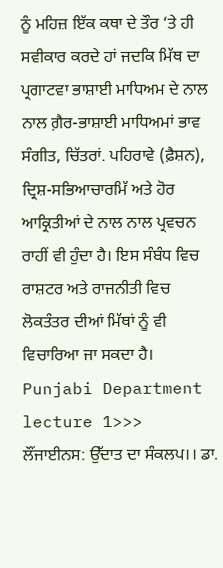ਨੂੰ ਮਹਿਜ਼ ਇੱਕ ਕਥਾ ਦੇ ਤੌਰ ‘ਤੇ ਹੀ ਸਵੀਕਾਰ ਕਰਦੇ ਹਾਂ ਜਦਕਿ ਮਿੱਥ ਦਾ ਪ੍ਰਗਾਟਵਾ ਭਾਸ਼ਾਈ ਮਾਧਿਅਮ ਦੇ ਨਾਲ ਨਾਲ ਗ਼ੈਰ-ਭਾਸ਼ਾਈ ਮਾਧਿਅਮਾਂ ਭਾਵ ਸੰਗੀਤ, ਚਿੱਤਰਾਂ. ਪਹਿਰਾਵੇ (ਫ਼ੈਸ਼ਨ), ਦ੍ਰਿਸ਼-ਸਭਿਆਚਾਰਮਿੱ ਅਤੇ ਹੋਰ ਆਕ੍ਰਿਤੀਆਂ ਦੇ ਨਾਲ ਨਾਲ ਪ੍ਰਵਚਨ ਰਾਹੀਂ ਵੀ ਹੁੰਦਾ ਹੈ। ਇਸ ਸੰਬੰਧ ਵਿਚ ਰਾਸ਼ਟਰ ਅਤੇ ਰਾਜਨੀਤੀ ਵਿਚ ਲੋਕਤੰਤਰ ਦੀਆਂ ਮਿੱਥਾਂ ਨੂੰ ਵੀ ਵਿਚਾਰਿਆ ਜਾ ਸਕਦਾ ਹੈ।
Punjabi Department lecture 1>>>
ਲੌਂਜਾਈਨਸ: ਉੱਦਾਤ ਦਾ ਸੰਕਲਪ।। ਡਾ.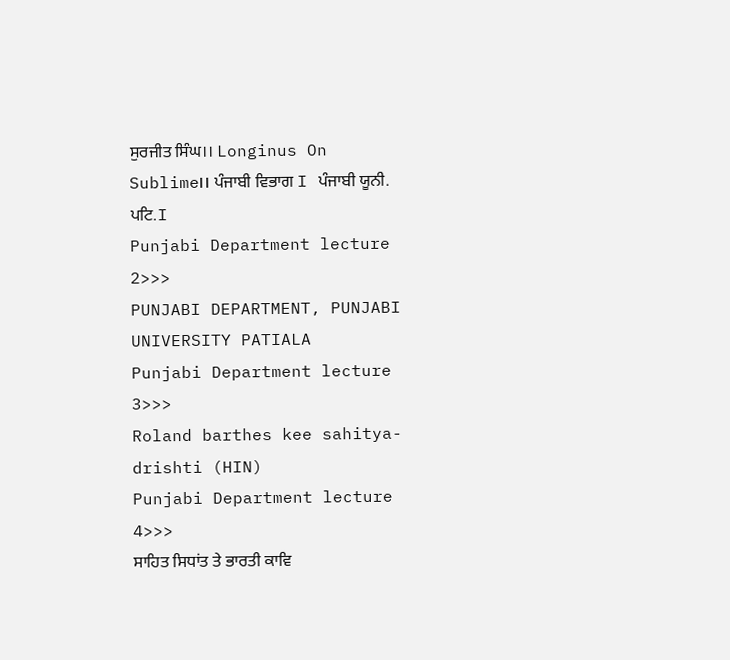ਸੁਰਜੀਤ ਸਿੰਘ।। Longinus On Sublime।। ਪੰਜਾਬੀ ਵਿਭਾਗ I ਪੰਜਾਬੀ ਯੂਨੀ. ਪਟਿ.I
Punjabi Department lecture 2>>>
PUNJABI DEPARTMENT, PUNJABI UNIVERSITY PATIALA
Punjabi Department lecture 3>>>
Roland barthes kee sahitya-drishti (HIN)
Punjabi Department lecture 4>>>
ਸਾਹਿਤ ਸਿਧਾਂਤ ਤੇ ਭਾਰਤੀ ਕਾਵਿ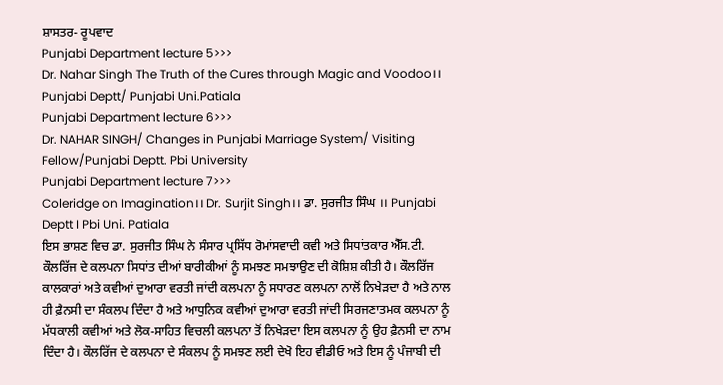ਸ਼ਾਸਤਰ- ਰੂਪਵਾਦ
Punjabi Department lecture 5>>>
Dr. Nahar Singh The Truth of the Cures through Magic and Voodoo।। Punjabi Deptt/ Punjabi Uni.Patiala
Punjabi Department lecture 6>>>
Dr. NAHAR SINGH/ Changes in Punjabi Marriage System/ Visiting Fellow/Punjabi Deptt. Pbi University
Punjabi Department lecture 7>>>
Coleridge on Imagination।। Dr. Surjit Singh।। ਡਾ. ਸੁਰਜੀਤ ਸਿੰਘ ।। Punjabi Deptt I Pbi Uni. Patiala
ਇਸ ਭਾਸ਼ਣ ਵਿਚ ਡਾ. ਸੁਰਜੀਤ ਸਿੰਘ ਨੇ ਸੰਸਾਰ ਪ੍ਰਸਿੱਧ ਰੋਮਾਂਸਵਾਦੀ ਕਵੀ ਅਤੇ ਸਿਧਾਂਤਕਾਰ ਐੱਸ.ਟੀ. ਕੌਲਰਿੱਜ ਦੇ ਕਲਪਨਾ ਸਿਧਾਂਤ ਦੀਆਂ ਬਾਰੀਕੀਆਂ ਨੂੰ ਸਮਝਣ ਸਮਝਾਉਣ ਦੀ ਕੋਸ਼ਿਸ਼ ਕੀਤੀ ਹੈ। ਕੌਲਰਿੱਜ ਕਾਲਕਾਰਾਂ ਅਤੇ ਕਵੀਆਂ ਦੁਆਰਾ ਵਰਤੀ ਜਾਂਦੀ ਕਲਪਨਾ ਨੂੰ ਸਧਾਰਣ ਕਲਪਨਾ ਨਾਲੋਂ ਨਿਖੇੜਦਾ ਹੈ ਅਤੇ ਨਾਲ ਹੀ ਫ਼ੈਨਸੀ ਦਾ ਸੰਕਲਪ ਦਿੰਦਾ ਹੈ ਅਤੇ ਆਧੁਨਿਕ ਕਵੀਆਂ ਦੁਆਰਾ ਵਰਤੀ ਜਾਂਦੀ ਸਿਰਜਣਾਤਮਕ ਕਲਪਨਾ ਨੂੰ ਮੱਧਕਾਲੀ ਕਵੀਆਂ ਅਤੇ ਲੋਕ-ਸਾਹਿਤ ਵਿਚਲੀ ਕਲਪਨਾ ਤੋਂ ਨਿਖੇੜਦਾ ਇਸ ਕਲਪਨਾ ਨੂੰ ਉਹ ਫ਼ੈਨਸੀ ਦਾ ਨਾਮ ਦਿੰਦਾ ਹੈ। ਕੌਲਰਿੱਜ ਦੇ ਕਲਪਨਾ ਦੇ ਸੰਕਲਪ ਨੂੰ ਸਮਝਣ ਲਈ ਦੇਖੋ ਇਹ ਵੀਡੀਓ ਅਤੇ ਇਸ ਨੂੰ ਪੰਜਾਬੀ ਦੀ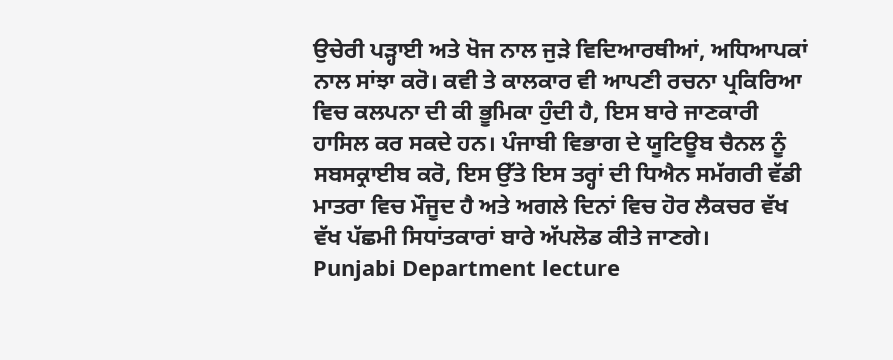ਉਚੇਰੀ ਪੜ੍ਹਾਈ ਅਤੇ ਖੋਜ ਨਾਲ ਜੁੜੇ ਵਿਦਿਆਰਥੀਆਂ, ਅਧਿਆਪਕਾਂ ਨਾਲ ਸਾਂਝਾ ਕਰੋ। ਕਵੀ ਤੇ ਕਾਲਕਾਰ ਵੀ ਆਪਣੀ ਰਚਨਾ ਪ੍ਰਕਿਰਿਆ ਵਿਚ ਕਲਪਨਾ ਦੀ ਕੀ ਭੂਮਿਕਾ ਹੁੰਦੀ ਹੈ, ਇਸ ਬਾਰੇ ਜਾਣਕਾਰੀ ਹਾਸਿਲ ਕਰ ਸਕਦੇ ਹਨ। ਪੰਜਾਬੀ ਵਿਭਾਗ ਦੇ ਯੂਟਿਊਬ ਚੈਨਲ ਨੂੰ ਸਬਸਕ੍ਰਾਈਬ ਕਰੋ, ਇਸ ਉੱਤੇ ਇਸ ਤਰ੍ਹਾਂ ਦੀ ਧਿਐਨ ਸਮੱਗਰੀ ਵੱਡੀ ਮਾਤਰਾ ਵਿਚ ਮੌਜੂਦ ਹੈ ਅਤੇ ਅਗਲੇ ਦਿਨਾਂ ਵਿਚ ਹੋਰ ਲੈਕਚਰ ਵੱਖ ਵੱਖ ਪੱਛਮੀ ਸਿਧਾਂਤਕਾਰਾਂ ਬਾਰੇ ਅੱਪਲੋਡ ਕੀਤੇ ਜਾਣਗੇ।
Punjabi Department lecture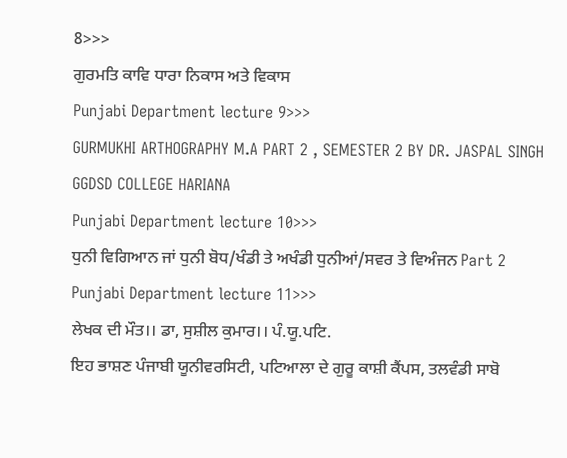8>>>
ਗੁਰਮਤਿ ਕਾਵਿ ਧਾਰਾ ਨਿਕਾਸ ਅਤੇ ਵਿਕਾਸ
Punjabi Department lecture 9>>>
GURMUKHI ARTHOGRAPHY M.A PART 2 , SEMESTER 2 BY DR. JASPAL SINGH GGDSD COLLEGE HARIANA
Punjabi Department lecture 10>>>
ਧੁਨੀ ਵਿਗਿਆਨ ਜਾਂ ਧੁਨੀ ਬੋਧ/ਖੰਡੀ ਤੇ ਅਖੰਡੀ ਧੁਨੀਆਂ/ਸਵਰ ਤੇ ਵਿਅੰਜਨ Part 2
Punjabi Department lecture 11>>>
ਲੇਖਕ ਦੀ ਮੌਤ।। ਡਾ, ਸੁਸ਼ੀਲ ਕੁਮਾਰ।। ਪੰ.ਯੂ.ਪਟਿ.
ਇਹ ਭਾਸ਼ਣ ਪੰਜਾਬੀ ਯੂਨੀਵਰਸਿਟੀ, ਪਟਿਆਲਾ ਦੇ ਗੁਰੂ ਕਾਸ਼ੀ ਕੈਂਪਸ, ਤਲਵੰਡੀ ਸਾਬੋ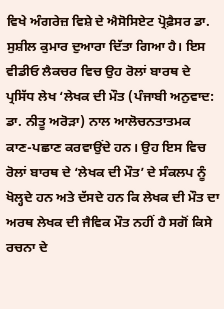ਵਿਖੇ ਅੰਗਰੇਜ਼ ਵਿਸ਼ੇ ਦੇ ਐਸੋਸਿਏਟ ਪ੍ਰੋਫ਼ੈਸਰ ਡਾ. ਸੁਸ਼ੀਲ ਕੁਮਾਰ ਦੁਆਰਾ ਦਿੱਤਾ ਗਿਆ ਹੈ। ਇਸ ਵੀਡੀਓ ਲੈਕਚਰ ਵਿਚ ਉਹ ਰੋਲਾਂ ਬਾਰਥ ਦੇ ਪ੍ਰਸਿੱਧ ਲੇਖ ‘ਲੇਖਕ ਦੀ ਮੌਤ (ਪੰਜਾਬੀ ਅਨੁਵਾਦ: ਡਾ. ਨੀਤੂ ਅਰੋੜਾ) ਨਾਲ ਆਲੋਚਨਤਾਤਮਕ ਕਾਣ-ਪਛਾਣ ਕਰਵਾਉਂਦੇ ਹਨ। ਉਹ ਇਸ ਵਿਚ ਰੋਲਾਂ ਬਾਰਥ ਦੇ ‘ਲੇਖਕ ਦੀ ਮੌਤ’ ਦੇ ਸੰਕਲਪ ਨੂੰ ਖੋਲ੍ਹਦੇ ਹਨ ਅਤੇ ਦੱਸਦੇ ਹਨ ਕਿ ਲੇਖਕ ਦੀ ਮੌਤ ਦਾ ਅਰਥ ਲੇਖਕ ਦੀ ਜੈਵਿਕ ਮੌਤ ਨਹੀਂ ਹੈ ਸਗੋਂ ਕਿਸੇ ਰਚਨਾ ਦੇ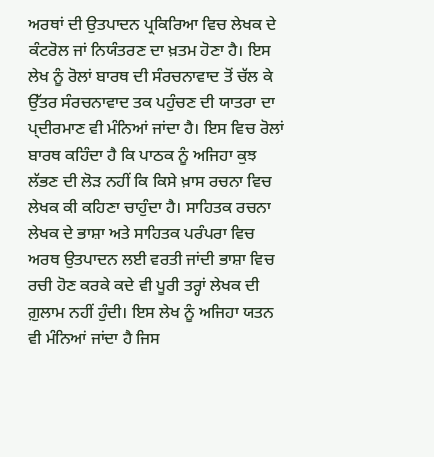ਅਰਥਾਂ ਦੀ ਉਤਪਾਦਨ ਪ੍ਰਕਿਰਿਆ ਵਿਚ ਲੇਖਕ ਦੇ ਕੰਟਰੋਲ ਜਾਂ ਨਿਯੰਤਰਣ ਦਾ ਖ਼ਤਮ ਹੋਣਾ ਹੈ। ਇਸ ਲੇਖ ਨੂੰ ਰੋਲਾਂ ਬਾਰਥ ਦੀ ਸੰਰਚਨਾਵਾਦ ਤੋਂ ਚੱਲ ਕੇ ਉੱਤਰ ਸੰਰਚਨਾਵਾਦ ਤਕ ਪਹੁੰਚਣ ਦੀ ਯਾਤਰਾ ਦਾ ਪ੍ਦੀਰਮਾਣ ਵੀ ਮੰਨਿਆਂ ਜਾਂਦਾ ਹੈ। ਇਸ ਵਿਚ ਰੋਲਾਂ ਬਾਰਥ ਕਹਿੰਦਾ ਹੈ ਕਿ ਪਾਠਕ ਨੂੰ ਅਜਿਹਾ ਕੁਝ ਲੱਭਣ ਦੀ ਲੋੜ ਨਹੀਂ ਕਿ ਕਿਸੇ ਖ਼ਾਸ ਰਚਨਾ ਵਿਚ ਲੇਖਕ ਕੀ ਕਹਿਣਾ ਚਾਹੁੰਦਾ ਹੈ। ਸਾਹਿਤਕ ਰਚਨਾ ਲੇਖਕ ਦੇ ਭਾਸ਼ਾ ਅਤੇ ਸਾਹਿਤਕ ਪਰੰਪਰਾ ਵਿਚ ਅਰਥ ਉਤਪਾਦਨ ਲਈ ਵਰਤੀ ਜਾਂਦੀ ਭਾਸ਼ਾ ਵਿਚ ਰਚੀ ਹੋਣ ਕਰਕੇ ਕਦੇ ਵੀ ਪੂਰੀ ਤਰ੍ਹਾਂ ਲੇਖਕ ਦੀ ਗ਼ੁਲਾਮ ਨਹੀਂ ਹੁੰਦੀ। ਇਸ ਲੇਖ ਨੂੰ ਅਜਿਹਾ ਯਤਨ ਵੀ ਮੰਨਿਆਂ ਜਾਂਦਾ ਹੈ ਜਿਸ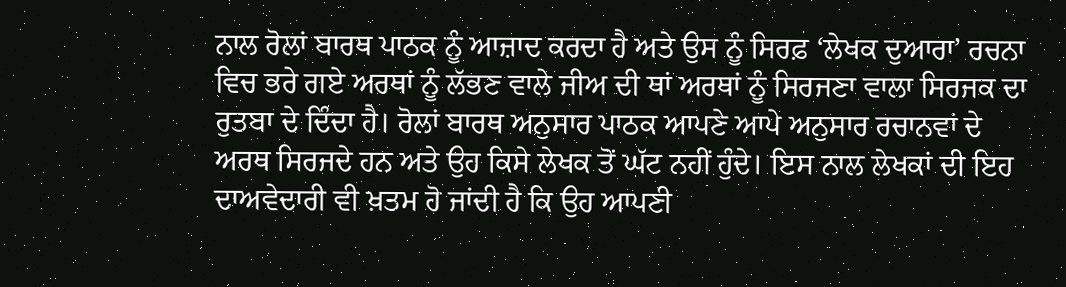ਨਾਲ ਰੋਲਾਂ ਬਾਰਥ ਪਾਠਕ ਨੂੰ ਆਜ਼ਾਦ ਕਰਦਾ ਹੈ ਅਤੇ ਉਸ ਨੂੰ ਸਿਰਫ਼ ‘ਲੇਖਕ ਦੁਆਰਾ’ ਰਚਨਾ ਵਿਚ ਭਰੇ ਗਏ ਅਰਥਾਂ ਨੂੰ ਲੱਭਣ ਵਾਲੇ ਜੀਅ ਦੀ ਥਾਂ ਅਰਥਾਂ ਨੂੰ ਸਿਰਜਣਾ ਵਾਲਾ ਸਿਰਜਕ ਦਾ ਰੁਤਬਾ ਦੇ ਦਿੰਦਾ ਹੈ। ਰੋਲਾਂ ਬਾਰਥ ਅਨੁਸਾਰ ਪਾਠਕ ਆਪਣੇ ਆਪੇ ਅਨੁਸਾਰ ਰਚਾਨਵਾਂ ਦੇ ਅਰਥ ਸਿਰਜਦੇ ਹਨ ਅਤੇ ਉਹ ਕਿਸੇ ਲੇਖਕ ਤੋਂ ਘੱਟ ਨਹੀਂ ਹੁੰਦੇ। ਇਸ ਨਾਲ ਲੇਖਕਾਂ ਦੀ ਇਹ ਦਾਅਵੇਦਾਰੀ ਵੀ ਖ਼ਤਮ ਹੋ ਜਾਂਦੀ ਹੈ ਕਿ ਉਹ ਆਪਣੀ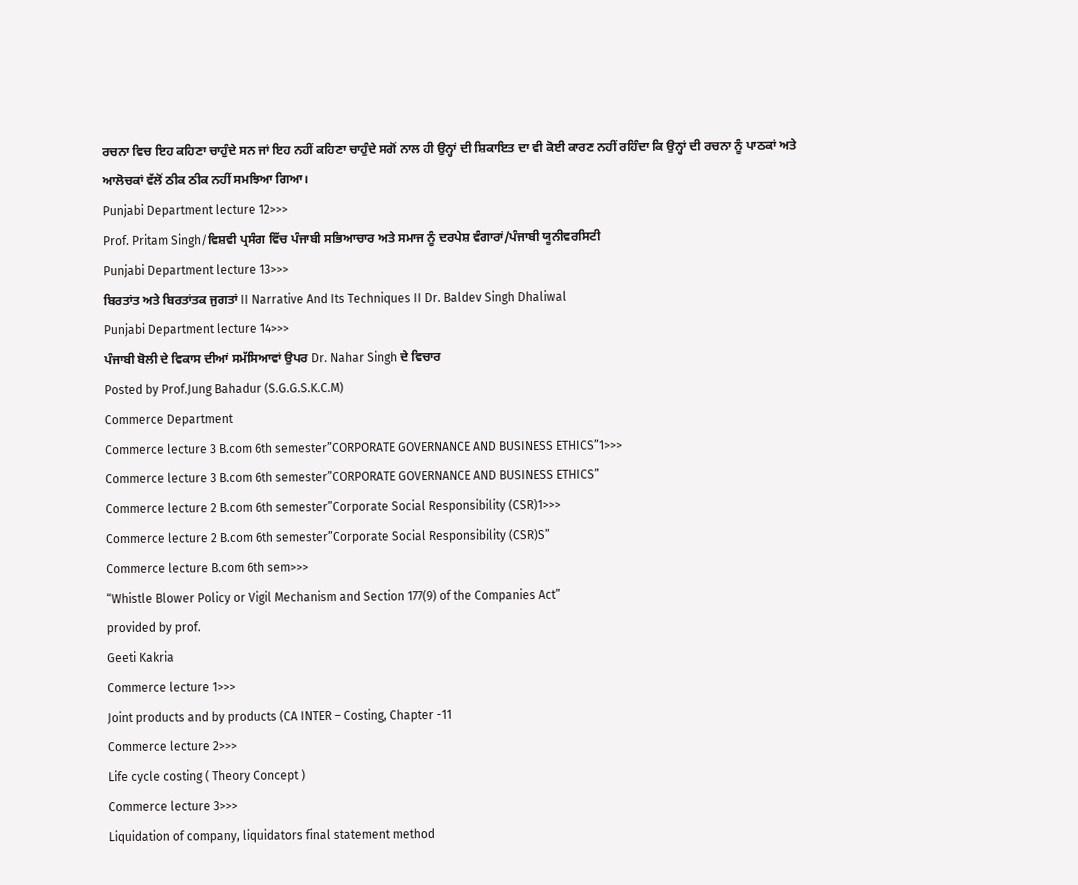ਰਚਨਾ ਵਿਚ ਇਹ ਕਹਿਣਾ ਚਾਹੁੰਦੇ ਸਨ ਜਾਂ ਇਹ ਨਹੀਂ ਕਹਿਣਾ ਚਾਹੁੰਦੇ ਸਗੋਂ ਨਾਲ ਹੀ ਉਨ੍ਹਾਂ ਦੀ ਸ਼ਿਕਾਇਤ ਦਾ ਵੀ ਕੋਈ ਕਾਰਣ ਨਹੀਂ ਰਹਿੰਦਾ ਕਿ ਉਨ੍ਹਾਂ ਦੀ ਰਚਨਾ ਨੂੰ ਪਾਠਕਾਂ ਅਤੇ ਆਲੋਚਕਾਂ ਵੱਲੋਂ ਠੀਕ ਠੀਕ ਨਹੀਂ ਸਮਝਿਆ ਗਿਆ।
Punjabi Department lecture 12>>>
Prof. Pritam Singh/ਵਿਸ਼ਵੀ ਪ੍ਰਸੰਗ ਵਿੱਚ ਪੰਜਾਬੀ ਸਭਿਆਚਾਰ ਅਤੇ ਸਮਾਜ ਨੂੰ ਦਰਪੇਸ਼ ਵੰਗਾਰਾਂ/ਪੰਜਾਬੀ ਯੂਨੀਵਰਸਿਟੀ
Punjabi Department lecture 13>>>
ਬਿਰਤਾਂਤ ਅਤੇ ਬਿਰਤਾਂਤਕ ਜੁਗਤਾਂ II Narrative And Its Techniques II Dr. Baldev Singh Dhaliwal
Punjabi Department lecture 14>>>
ਪੰਜਾਬੀ ਬੋਲੀ ਦੇ ਵਿਕਾਸ ਦੀਆਂ ਸਮੱਸਿਆਵਾਂ ਉਪਰ Dr. Nahar Singh ਦੇ ਵਿਚਾਰ
Posted by Prof.Jung Bahadur (S.G.G.S.K.C.M)
Commerce Department
Commerce lecture 3 B.com 6th semester”CORPORATE GOVERNANCE AND BUSINESS ETHICS”1>>>
Commerce lecture 3 B.com 6th semester”CORPORATE GOVERNANCE AND BUSINESS ETHICS”
Commerce lecture 2 B.com 6th semester”Corporate Social Responsibility (CSR)1>>>
Commerce lecture 2 B.com 6th semester”Corporate Social Responsibility (CSR)S”
Commerce lecture B.com 6th sem>>>
“Whistle Blower Policy or Vigil Mechanism and Section 177(9) of the Companies Act”
provided by prof.
Geeti Kakria
Commerce lecture 1>>>
Joint products and by products (CA INTER – Costing, Chapter -11
Commerce lecture 2>>>
Life cycle costing ( Theory Concept )
Commerce lecture 3>>>
Liquidation of company, liquidators final statement method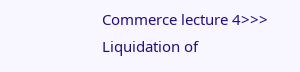Commerce lecture 4>>>
Liquidation of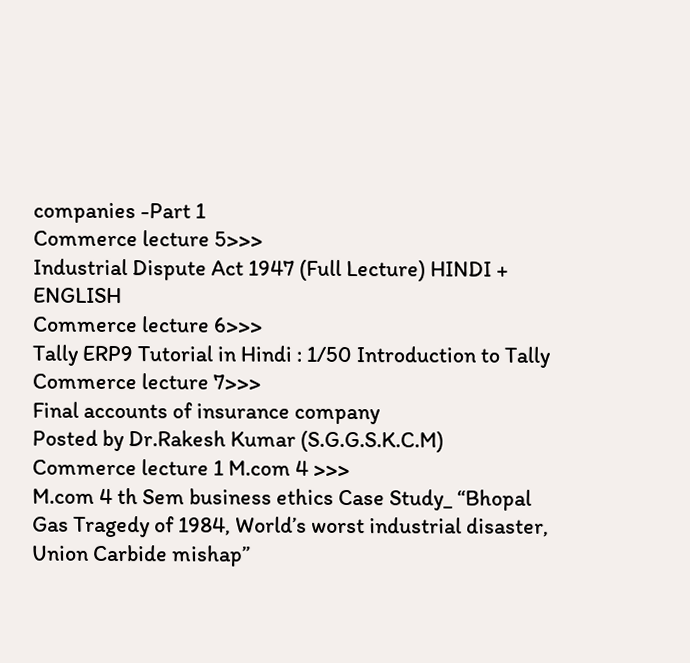companies -Part 1
Commerce lecture 5>>>
Industrial Dispute Act 1947 (Full Lecture) HINDI + ENGLISH
Commerce lecture 6>>>
Tally ERP9 Tutorial in Hindi : 1/50 Introduction to Tally
Commerce lecture 7>>>
Final accounts of insurance company
Posted by Dr.Rakesh Kumar (S.G.G.S.K.C.M)
Commerce lecture 1 M.com 4 >>>
M.com 4 th Sem business ethics Case Study_ “Bhopal Gas Tragedy of 1984, World’s worst industrial disaster, Union Carbide mishap”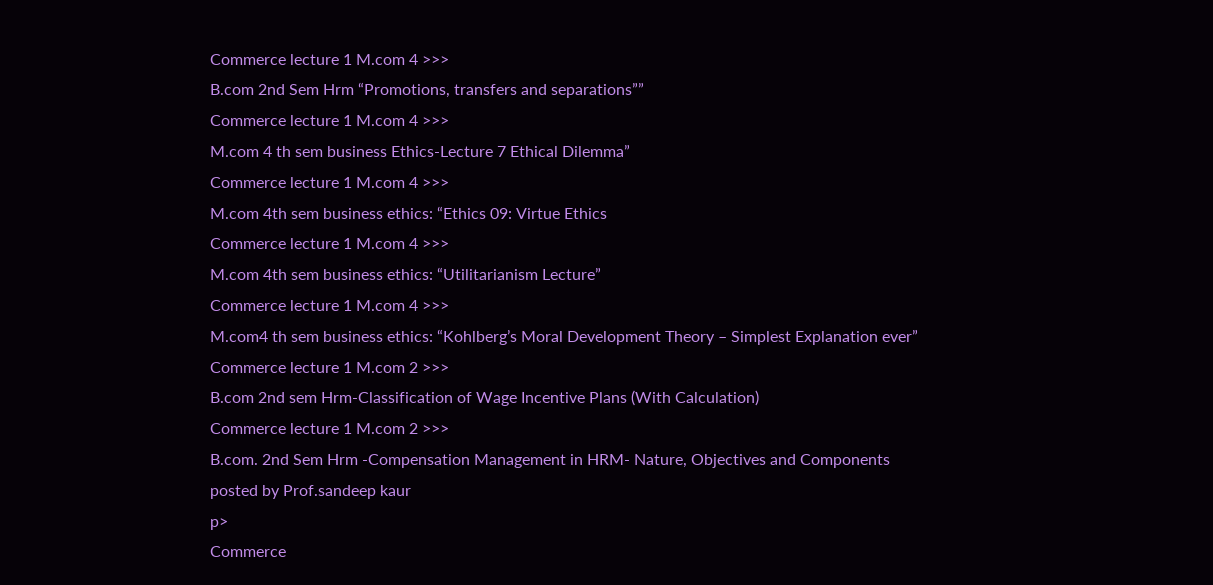Commerce lecture 1 M.com 4 >>>
B.com 2nd Sem Hrm “Promotions, transfers and separations””
Commerce lecture 1 M.com 4 >>>
M.com 4 th sem business Ethics-Lecture 7 Ethical Dilemma”
Commerce lecture 1 M.com 4 >>>
M.com 4th sem business ethics: “Ethics 09: Virtue Ethics
Commerce lecture 1 M.com 4 >>>
M.com 4th sem business ethics: “Utilitarianism Lecture”
Commerce lecture 1 M.com 4 >>>
M.com4 th sem business ethics: “Kohlberg’s Moral Development Theory – Simplest Explanation ever”
Commerce lecture 1 M.com 2 >>>
B.com 2nd sem Hrm-Classification of Wage Incentive Plans (With Calculation)
Commerce lecture 1 M.com 2 >>>
B.com. 2nd Sem Hrm -Compensation Management in HRM- Nature, Objectives and Components
posted by Prof.sandeep kaur
p>
Commerce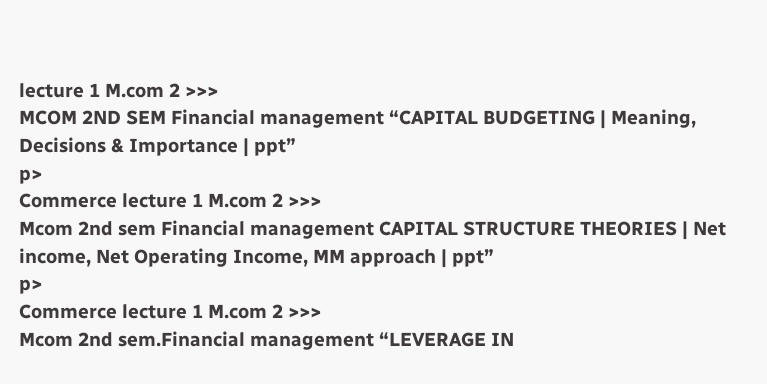lecture 1 M.com 2 >>>
MCOM 2ND SEM Financial management “CAPITAL BUDGETING | Meaning, Decisions & Importance | ppt”
p>
Commerce lecture 1 M.com 2 >>>
Mcom 2nd sem Financial management CAPITAL STRUCTURE THEORIES | Net income, Net Operating Income, MM approach | ppt”
p>
Commerce lecture 1 M.com 2 >>>
Mcom 2nd sem.Financial management “LEVERAGE IN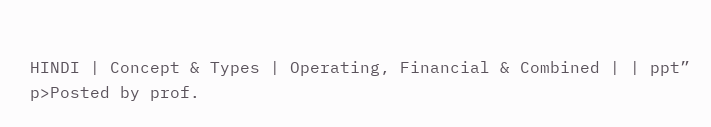HINDI | Concept & Types | Operating, Financial & Combined | | ppt”
p>Posted by prof.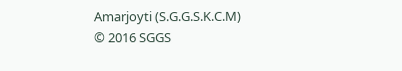Amarjoyti (S.G.G.S.K.C.M)
© 2016 SGGS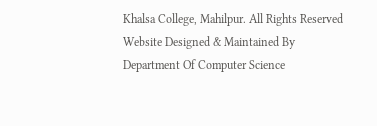Khalsa College, Mahilpur. All Rights Reserved
Website Designed & Maintained By Department Of Computer Science